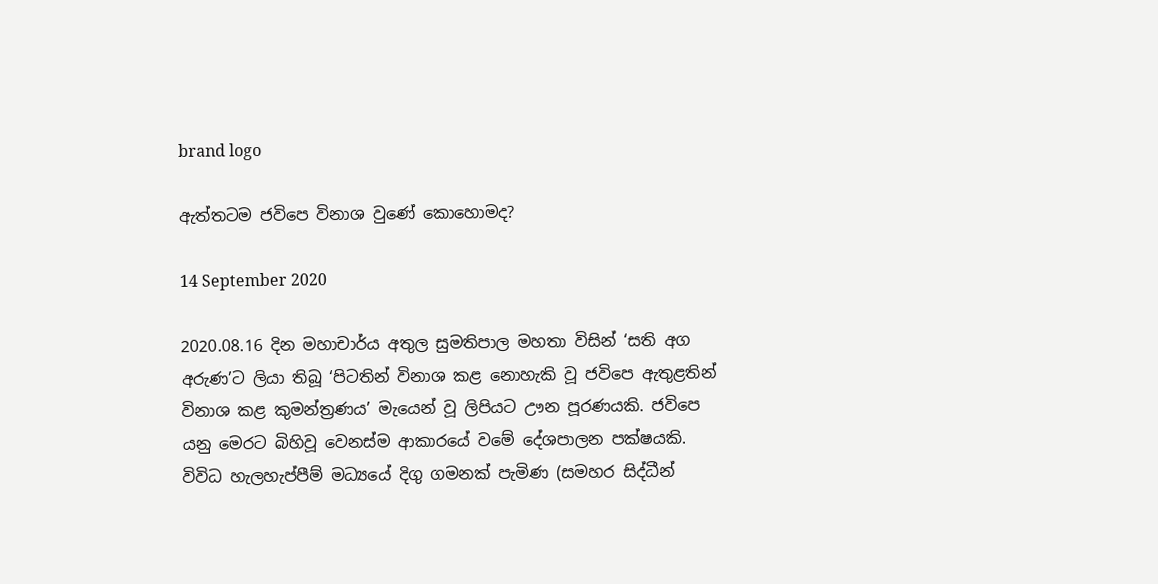brand logo

ඇත්තටම ජවිපෙ විනාශ වුණේ කොහොමද?

14 September 2020

2020.08.16 දින මහාචාර්ය අතුල සුමතිපාල මහතා විසින් ‘සති අග අරුණ’ට ලියා තිබූ ‘පිටතින් විනාශ කළ නොහැකි වූ ජවිපෙ ඇතුළතින් විනාශ කළ කුමන්ත්‍රණය’ මැයෙන් වූ ලිපියට ඌන පූරණයකි. ජවිපෙ යනු මෙරට බිහිවූ වෙනස්ම ආකාරයේ වමේ දේශපාලන පක්ෂයකි. විවිධ හැලහැප්පීම් මධ්‍යයේ දිගු ගමනක් පැමිණ (සමහර සිද්ධීන්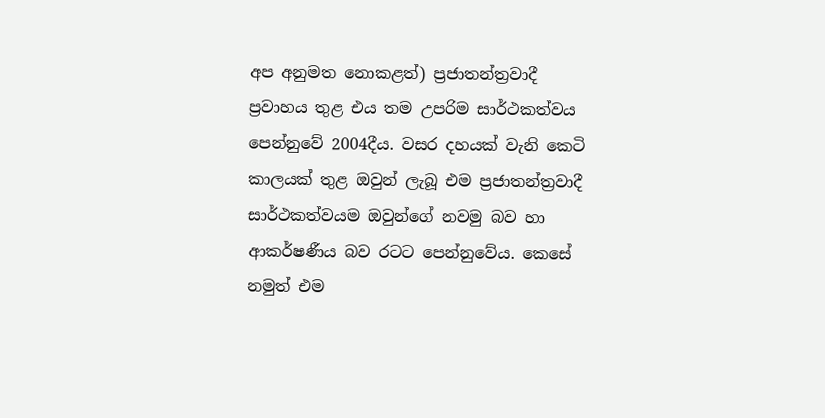අප අනුමත නොකළත්) ප්‍රජාතන්ත්‍රවාදී ප්‍රවාහය තුළ එය තම උපරිම සාර්ථකත්වය පෙන්නුවේ 2004දීය. වසර දහයක් වැනි කෙටි කාලයක් තුළ ඔවුන් ලැබූ එම ප්‍රජාතන්ත්‍රවාදී සාර්ථකත්වයම ඔවුන්ගේ නවමු බව හා ආකර්ෂණීය බව රටට පෙන්නුවේය. කෙසේ නමුත් එම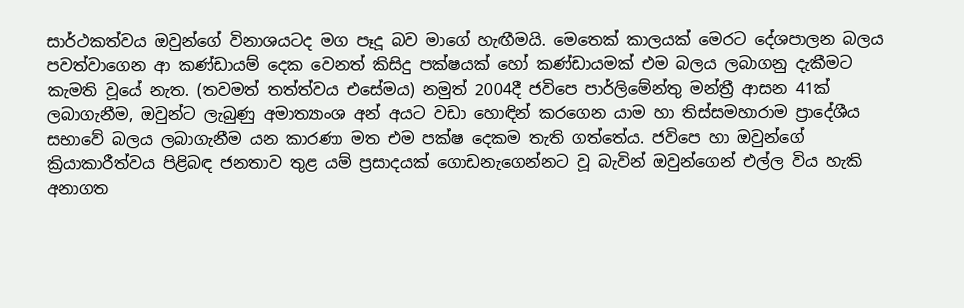සාර්ථකත්වය ඔවුන්ගේ විනාශයටද මග පෑදූ බව මාගේ හැඟීමයි. මෙතෙක් කාලයක් මෙරට දේශපාලන බලය පවත්වාගෙන ආ කණ්ඩායම් දෙක වෙනත් කිසිදු පක්ෂයක් හෝ කණ්ඩායමක් එම බලය ලබාගනු දැකීමට කැමති වූයේ නැත. (තවමත් තත්ත්වය එසේමය) නමුත් 2004දී ජවිපෙ පාර්ලිමේන්තු මන්ත්‍රී ආසන 41ක් ලබාගැනීම, ඔවුන්ට ලැබුණු අමාත්‍යාංශ අන් අයට වඩා හොඳින් කරගෙන යාම හා තිස්සමහාරාම ප්‍රාදේශීය සභාවේ බලය ලබාගැනීම යන කාරණා මත එම පක්ෂ දෙකම තැති ගත්තේය. ජවිපෙ හා ඔවුන්ගේ ක්‍රියාකාරීත්වය පිළිබඳ ජනතාව තුළ යම් ප්‍රසාදයක් ගොඩනැගෙන්නට වූ බැවින් ඔවුන්ගෙන් එල්ල විය හැකි අනාගත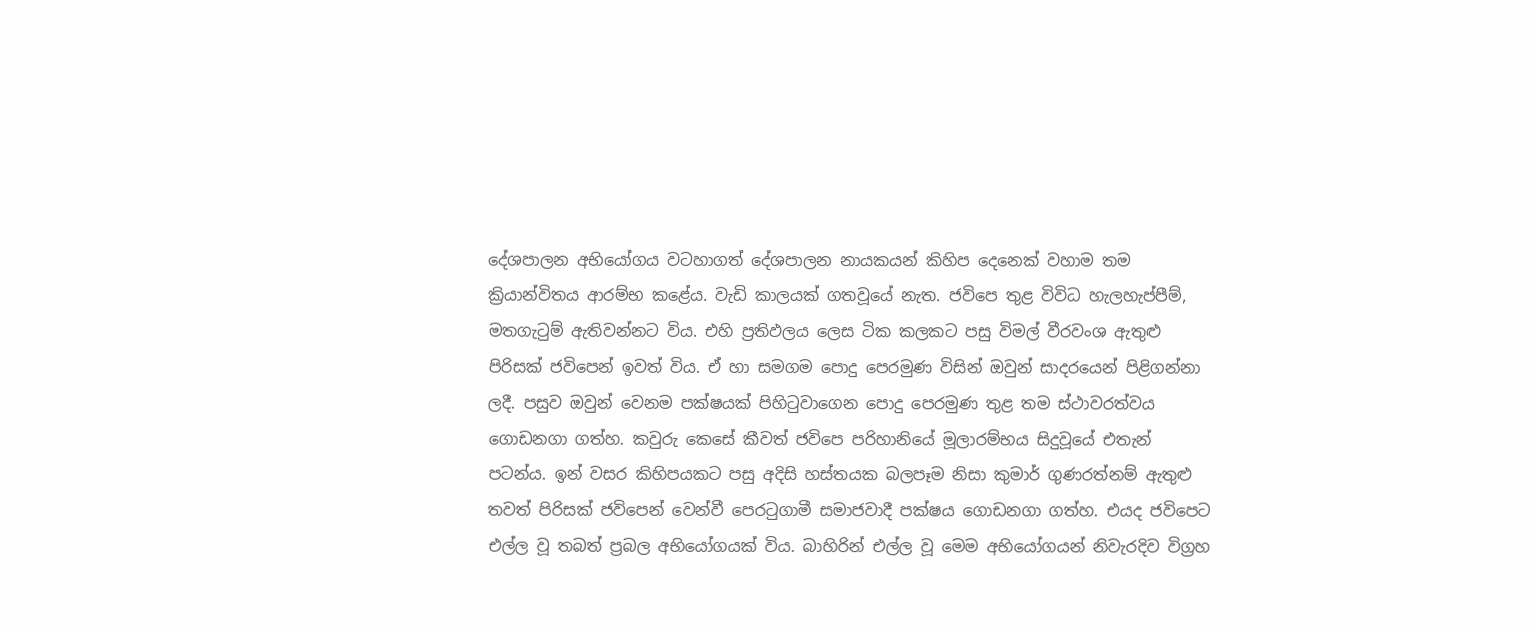දේශපාලන අභියෝගය වටහාගත් දේශපාලන නායකයන් කිහිප දෙනෙක් වහාම තම ක්‍රියාන්විතය ආරම්භ කළේය. වැඩි කාලයක් ගතවූයේ නැත. ජවිපෙ තුළ විවිධ හැලහැප්පීම්, මතගැටුම් ඇතිවන්නට විය. එහි ප්‍රතිඵලය ලෙස ටික කලකට පසු විමල් වීරවංශ ඇතුළු පිරිසක් ජවිපෙන් ඉවත් විය. ඒ හා සමගම පොදු පෙරමුණ විසින් ඔවුන් සාදරයෙන් පිළිගන්නා ලදී. පසුව ඔවුන් වෙනම පක්ෂයක් පිහිටුවාගෙන පොදු පෙරමුණ තුළ තම ස්ථාවරත්වය ගොඩනගා ගත්හ. කවුරු කෙසේ කීවත් ජවිපෙ පරිහානියේ මූලාරම්භය සිදුවූයේ එතැන් පටන්ය. ඉන් වසර කිහිපයකට පසු අදිසි හස්තයක බලපෑම නිසා කුමාර් ගුණරත්නම් ඇතුළු තවත් පිරිසක් ජවිපෙන් වෙන්වී පෙරටුගාමී සමාජවාදී පක්ෂය ගොඩනගා ගත්හ. එයද ජවිපෙට එල්ල වූ තබත් ප්‍රබල අභියෝගයක් විය. බාහිරින් එල්ල වූ මෙම අභියෝගයන් නිවැරදිව විග්‍රහ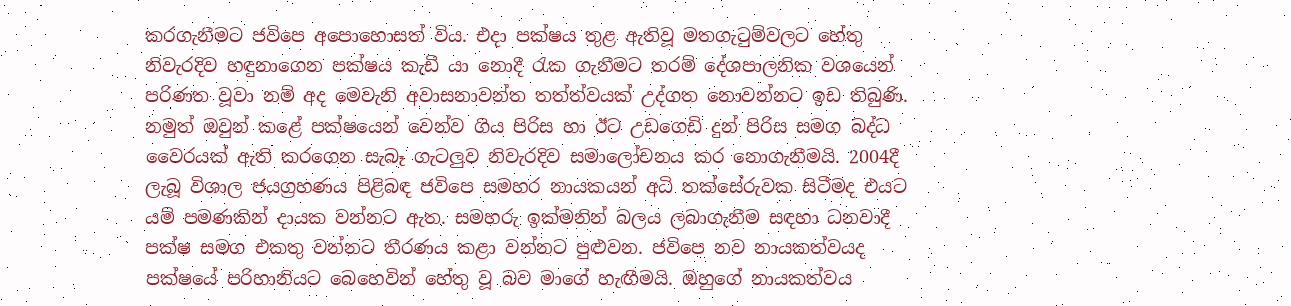කරගැනීමට ජවිපෙ අපොහොසත් විය. එදා පක්ෂය තුළ ඇතිවූ මතගැටුම්වලට හේතු නිවැරදිව හඳුනාගෙන පක්ෂය කැඩී යා නොදී රැක ගැනීමට තරම් දේශපාලනික වශයෙන් පරිණත වූවා නම් අද මෙවැනි අවාසනාවන්ත තත්ත්වයක් උද්ගත නොවන්නට ඉඩ තිබුණි. නමුත් ඔවුන් කළේ පක්ෂයෙන් වෙන්ව ගිය පිරිස හා ඊට උඩගෙඩි දුන් පිරිස සමග බද්ධ වෛරයක් ඇති කරගෙන සැබෑ ගැටලුව නිවැරදිව සමාලෝචනය කර නොගැනීමයි. 2004දී ලැබූ විශාල ජයග්‍රහණය පිළිබඳ ජවිපෙ සමහර නායකයන් අධි තක්සේරුවක සිටීමද එයට යම් පමණකින් දායක වන්නට ඇත. සමහරු ඉක්මනින් බලය ලබාගැනීම සඳහා ධනවාදී පක්ෂ සමග එකතු වන්නට තීරණය කළා වන්නට පුළුවන. ජවිපෙ නව නායකත්වයද පක්ෂයේ පරිහානියට බෙහෙවින් හේතු වූ බව මාගේ හැඟීමයි. ඔහුගේ නායකත්වය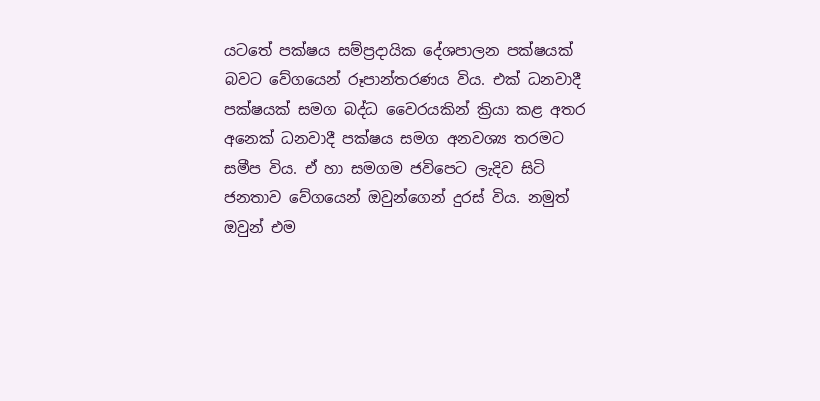යටතේ පක්ෂය සම්ප්‍රදායික දේශපාලන පක්ෂයක් බවට වේගයෙන් රූපාන්තරණය විය. එක් ධනවාදී පක්ෂයක් සමග බද්ධ වෛරයකින් ක්‍රියා කළ අතර අනෙක් ධනවාදී පක්ෂය සමග අනවශ්‍ය තරමට සමීප විය. ඒ හා සමගම ජවිපෙට ලැදිව සිටි ජනතාව වේගයෙන් ඔවුන්ගෙන් දුරස් විය. නමුත් ඔවුන් එම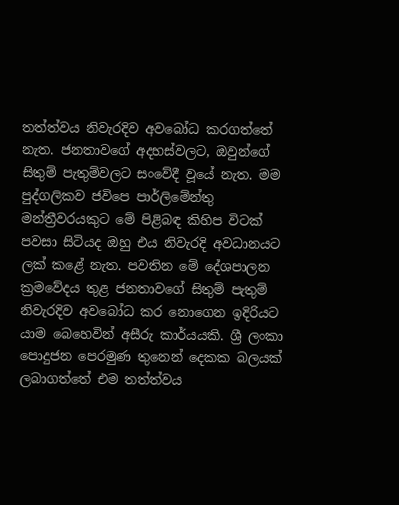තත්ත්වය නිවැරදිව අවබෝධ කරගත්තේ නැත. ජනතාවගේ අදහස්වලට, ඔවුන්ගේ සිතුම් පැතුම්වලට සංවේදී වූයේ නැත. මම පුද්ගලිකව ජවිපෙ පාර්ලිමේන්තු මන්ත්‍රීවරයකුට මේ පිළිබඳ කිහිප විටක් පවසා සිටියද ඔහු එය නිවැරදි අවධානයට ලක් කළේ නැත. පවතින මේ දේශපාලන ක්‍රමවේදය තුළ ජනතාවගේ සිතුම් පැතුම් නිවැරදිව අවබෝධ කර නොගෙන ඉදිරියට යාම බෙහෙවින් අසීරු කාර්යයකි. ශ්‍රී ලංකා පොදුජන පෙරමුණ තුනෙන් දෙකක බලයක් ලබාගත්තේ එම තත්ත්වය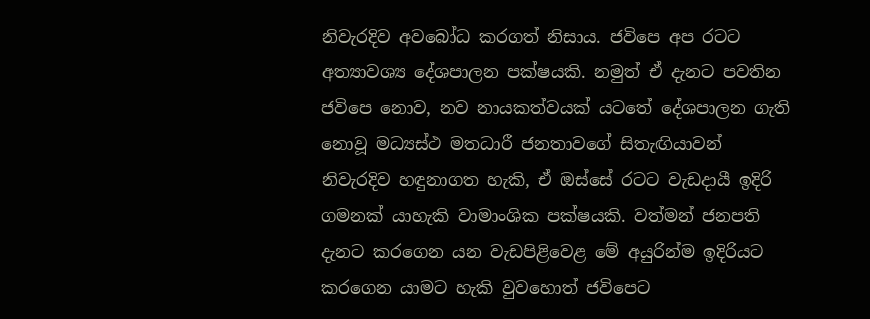නිවැරදිව අවබෝධ කරගත් නිසාය. ජවිපෙ අප රටට අත්‍යාවශ්‍ය දේශපාලන පක්ෂයකි. නමුත් ඒ දැනට පවතින ජවිපෙ නොව, නව නායකත්වයක් යටතේ දේශපාලන ගැති නොවූ මධ්‍යස්ථ මතධාරී ජනතාවගේ සිතැඟියාවන් නිවැරදිව හඳුනාගත හැකි, ඒ ඔස්සේ රටට වැඩදායී ඉදිරි ගමනක් යාහැකි වාමාංශික පක්ෂයකි. වත්මන් ජනපති දැනට කරගෙන යන වැඩපිළිවෙළ මේ අයුරින්ම ඉදිරියට කරගෙන යාමට හැකි වුවහොත් ජවිපෙට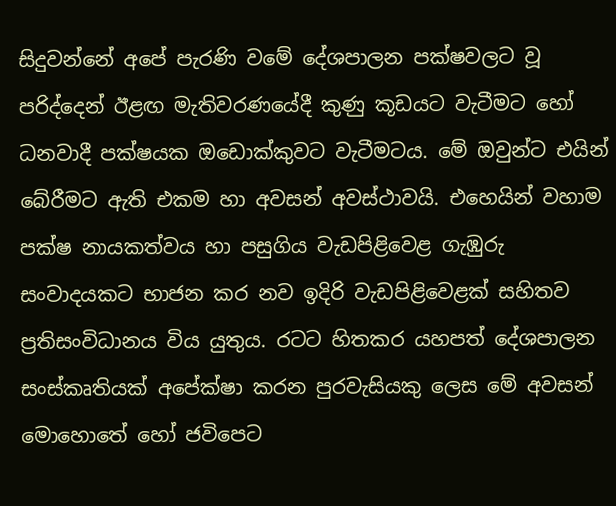සිදුවන්නේ අපේ පැරණි වමේ දේශපාලන පක්ෂවලට වූ පරිද්දෙන් ඊළඟ මැතිවරණයේදී කුණු කූඩයට වැටීමට හෝ ධනවාදී පක්ෂයක ඔඩොක්කුවට වැටීමටය. මේ ඔවුන්ට එයින් බේරීමට ඇති එකම හා අවසන් අවස්ථාවයි. එහෙයින් වහාම පක්ෂ නායකත්වය හා පසුගිය වැඩපිළිවෙළ ගැඹුරු සංවාදයකට භාජන කර නව ඉදිරි වැඩපිළිවෙළක් සහිතව ප්‍රතිසංවිධානය විය යුතුය. රටට හිතකර යහපත් දේශපාලන සංස්කෘතියක් අපේක්ෂා කරන පුරවැසියකු ලෙස මේ අවසන් මොහොතේ හෝ ජවිපෙට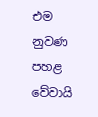එම නුවණ පහළ වේවායි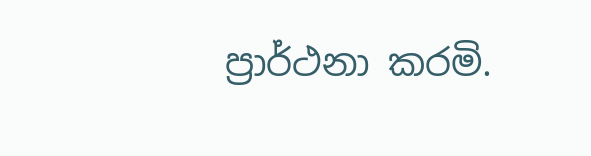ප්‍රාර්ථනා කරමි.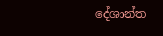දේශාන්ත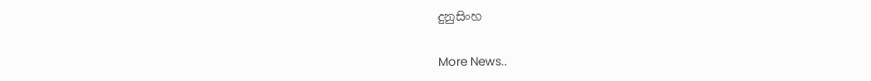දුනුසිංහ


More News..